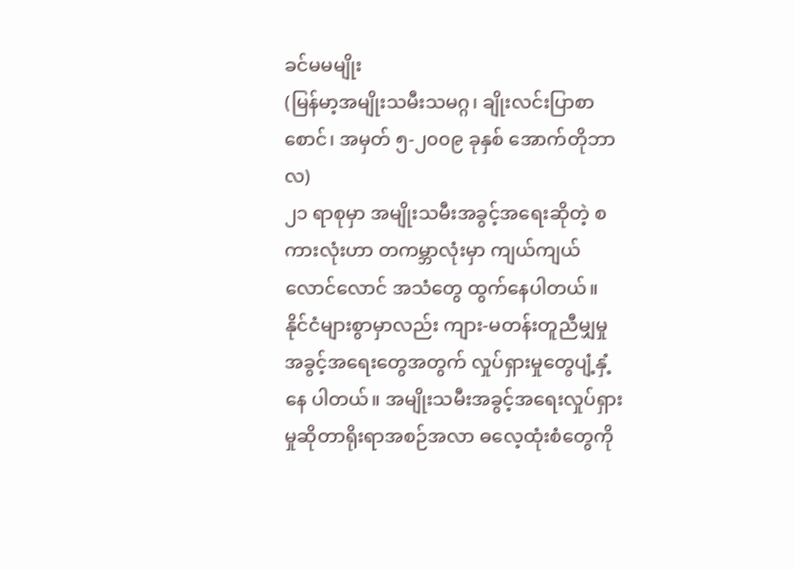ခင်မမမျိုး
(မြန်မာ့အမျိုးသမီးသမဂ္ဂ၊ ချိုးလင်းပြာစာစောင်၊ အမှတ် ၅-၂၀၀၉ ခုနှစ် အောက်တိုဘာလ)
၂၁ ရာစုမှာ အမျိုးသမီးအခွင့်အရေးဆိုတဲ့ စကားလုံးဟာ တကမ္ဘာလုံးမှာ ကျယ်ကျယ်လောင်လောင် အသံတွေ ထွက်နေပါတယ်။ နိုင်ငံများစွာမှာလည်း ကျား-မတန်းတူညီမျှမှုအခွင့်အရေးတွေအတွက် လှုပ်ရှားမှုတွေပျံ့နှံ့နေ ပါတယ်။ အမျိုးသမီးအခွင့်အရေးလှုပ်ရှားမှုဆိုတာရိုးရာအစဉ်အလာ ဓလေ့ထုံးစံတွေကို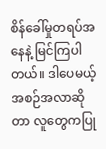စိန်ခေါ်မှုတရပ်အနေနဲ့ မြင်ကြပါတယ်။ ဒါပေမယ့် အစဉ်အလာဆိုတာ လူတွေကပြု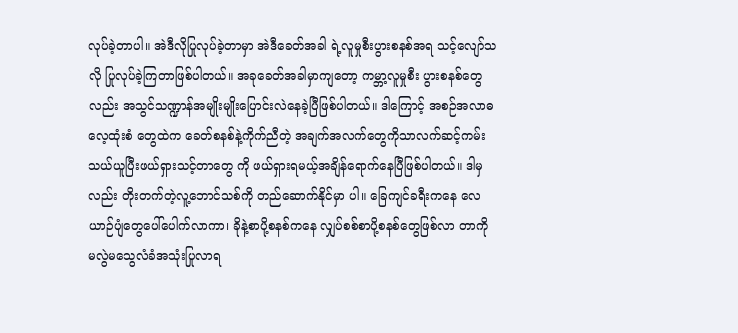လုပ်ခဲ့တာပါ။ အဲဒီလိုပြုလုပ်ခဲ့တာမှာ အဲဒီခေတ်အခါ ရဲ့လူမှုစီးပွားစနစ်အရ သင့်လျော်သလို ပြုလုပ်ခဲ့ကြတာဖြစ်ပါတယ်။ အခုခေတ်အခါမှာကျတော့ ကမ္ဘာ့လူမှုစီး ပွားစနစ်တွေလည်း အသွင်သဏ္ဍာန်အမျိုးမျိုးပြောင်းလဲနေခဲ့ပြီဖြစ်ပါတယ်။ ဒါကြောင့် အစဉ်အလာဓလေ့ထုံးစံ တွေထဲက ခေတ်စနစ်နဲ့ကိုက်ညီတဲ့ အချက်အလက်တွေကိုသာလက်ဆင့်ကမ်းသယ်ယူပြီးဖယ်ရှားသင့်တာတွေ ကို ဖယ်ရှားရမယ့်အချိန်ရောက်နေပြီဖြစ်ပါတယ်။ ဒါမှလည်း တိုးတက်တဲ့လူ့ဘောင်သစ်ကို တည်ဆောက်နိုင်မှာ ပါ။ ခြေကျင်ခရီးကနေ လေယာဉ်ပျံတွေပေါ်ပေါက်လာကာ၊ ခိုနဲ့စာပို့စနစ်ကနေ လျှပ်စစ်စာပို့စနစ်တွေဖြစ်လာ တာကို မလွဲမသွေလံခံအသုံးပြုလာရ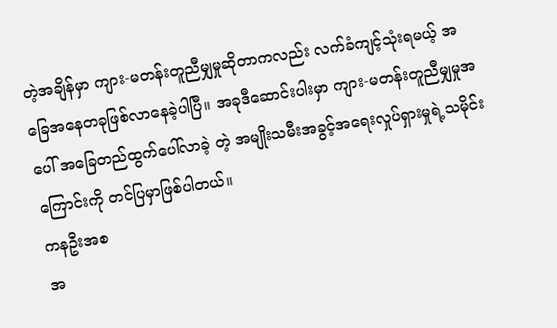တဲ့အချိန်မှာ ကျား-မတန်းတူညီမျှမှုဆိုတာကလည်း လက်ခံကျင့်သုံးရမယ့် အခြေအနေတခုဖြစ်လာနေခဲ့ပါပြီ။ အခုဒီဆောင်းပါးမှာ ကျား-မတန်းတူညီမျှမှုအပေါ် အခြေတည်ထွက်ပေါ်လာခဲ့ တဲ့ အမျိုးသမီးအခွင့်အရေးလှုပ်ရှားမှုရဲ့သမိုင်းကြောင်းကို တင်ပြမှာဖြစ်ပါတယ်။
ကနဦးအစ
အ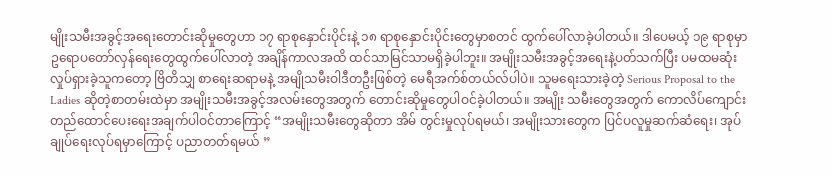မျိုးသမီးအခွင့်အရေးတောင်းဆိုမှုတွေဟာ ၁၇ ရာစုနှောင်းပိုင်းနဲ့ ၁၈ ရာစုနှောင်းပိုင်းတွေမှာစတင် ထွက်ပေါ်လာခဲ့ပါတယ်။ ဒါပေမယ့် ၁၉ ရာစုမှာ ဥရောပတော်လှန်ရေးတွေထွက်ပေါ်လာတဲ့ အချိန်ကာလအထိ ထင်သာမြင်သာမရှိခဲ့ပါဘူး။ အမျိုးသမီးအခွင့်အရေးနဲ့ပတ်သက်ပြီး ပမထမဆုံးလှုပ်ရှားခဲ့သူကတော့ ဗြိတိသျှ စာရေးဆရာမနဲ့ အမျိုသမီးဝါဒီတဦးဖြစ်တဲ့ မေရီအက်စ်တယ်လ်ပါပဲ။ သူမရေးသားခဲ့တဲ့ Serious Proposal to the Ladies ဆိုတဲ့စာတမ်းထဲမှာ အမျိုးသမီးအခွင့်အလမ်းတွေအတွက် တောင်းဆိုမှုတွေပါဝင်ခဲ့ပါတယ်။ အမျိုး သမီးတွေအတွက် ကောလိပ်ကျောင်းတည်ထောင်ပေးရေးအချက်ပါဝင်တာကြောင့် “အမျိုးသမီးတွေဆိုတာ အိမ် တွင်းမှုလုပ်ရမယ်၊ အမျိုးသားတွေက ပြင်ပလူမှုဆက်ဆံရေး၊ အုပ်ချုပ်ရေးလုပ်ရမှာကြောင့် ပညာတတ်ရမယ် ”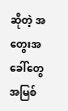ဆိုတဲ့ အတွေးအခေါ်တွေ အမြစ်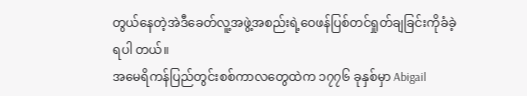တွယ်နေတဲ့အဲဒီခေတ်လူ့အဖွဲ့အစည်းရဲ့ဝေဖန်ပြစ်တင်ရှုတ်ချခြင်းကိုခံခဲ့ရပါ တယ်။
အမေရိကန်ပြည်တွင်းစစ်ကာလတွေထဲက ၁၇၇၆ ခုနှစ်မှာ Abigail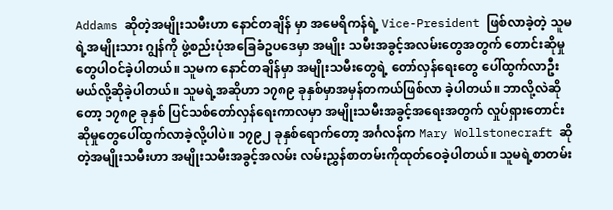Addams ဆိုတဲ့အမျိုးသမီးဟာ နောင်တချိန် မှာ အမေရိကန်ရဲ့ Vice-President ဖြစ်လာခဲ့တဲ့ သူမရဲ့အမျိုးသား ဂျွန်ကို ဖွဲ့စည်းပုံအခြေခံဥပဒေမှာ အမျိုး သမီးအခွင့်အလမ်းတွေအတွက် တောင်းဆိုမှုတွေပါဝင်ခဲ့ပါတယ်။ သူမက နောင်တချိန်မှာ အမျိုးသမီးတွေရဲ့ တော်လှန်ရေးတွေ ပေါ်ထွက်လာဦးမယ်လို့ဆိုခဲ့ပါတယ်။ သူမရဲ့အဆိုဟာ ၁၇၈၉ ခုနှစ်မှာအမှန်တကယ်ဖြစ်လာ ခဲ့ပါတယ်။ ဘာလို့လဲဆိုတော့ ၁၇၈၉ ခုနှစ် ပြင်သစ်တော်လှန်ရေးကာလမှာ အမျိုးသမီးအခွင့်အရေးအတွက် လှုပ်ရှားတောင်းဆိုမှုတွေပေါ်ထွက်လာခဲ့လို့ပါပဲ။ ၁၇၉၂ ခုနှစ်ရောက်တော့ အင်္ဂလန်က Mary Wollstonecraft ဆိုတဲ့အမျိုးသမီးဟာ အမျိုးသမီးအခွင့်အလမ်း လမ်းညွှန်စာတမ်းကိုထုတ်ဝေခဲ့ပါတယ်။ သူမရဲ့စာတမ်း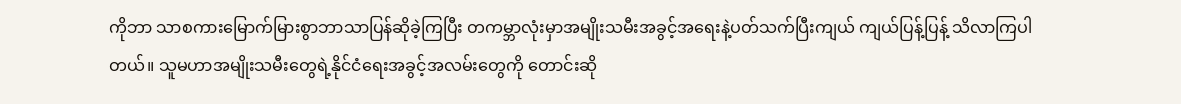ကိုဘာ သာစကားမြောက်မြားစွာဘာသာပြန်ဆိုခဲ့ကြပြီး တကမ္ဘာလုံးမှာအမျိုးသမီးအခွင့်အရေးနဲ့ပတ်သက်ပြီးကျယ် ကျယ်ပြန့်ပြန့် သိလာကြပါတယ်။ သူမဟာအမျိုးသမီးတွေရဲ့နိုင်ငံရေးအခွင့်အလမ်းတွေကို တောင်းဆို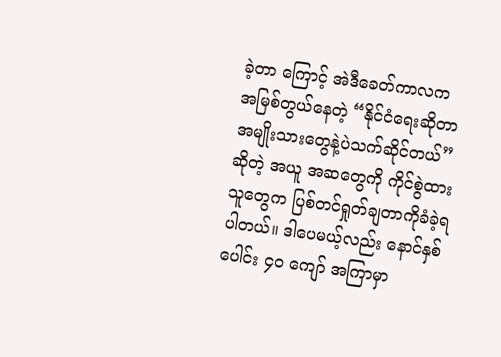ခဲ့တာ ကြောင့် အဲဒီခေတ်ကာလက အမြစ်တွယ်နေတဲ့ “နိုင်ငံရေးဆိုတာအမျိုးသားတွေနဲ့ပဲသက်ဆိုင်တယ်” ဆိုတဲ့ အယူ အဆတွေကို ကိုင်စွဲထားသူတွေက ပြစ်တင်ရှုတ်ချတာကိုခံခဲ့ရပါတယ်။ ဒါပေမယ့်လည်း နောင်နှစ်ပေါင်း ၄၀ ကျော် အကြာမှာ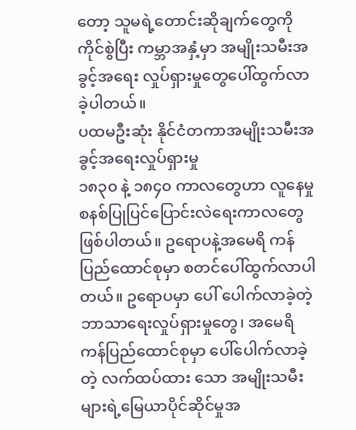တော့ သူမရဲ့တောင်းဆိုချက်တွေကို ကိုင်စွဲပြီး ကမ္ဘာအနှံ့မှာ အမျိုးသမီးအခွင့်အရေး လှုပ်ရှားမှုတွေပေါ်ထွက်လာခဲ့ပါတယ်။
ပထမဦးဆုံး နိုင်ငံတကာအမျိုးသမီးအခွင့်အရေးလှုပ်ရှားမှု
၁၈၃၀ နဲ့ ၁၈၄၀ ကာလတွေဟာ လူနေမှုစနစ်ပြုပြင်ပြောင်းလဲရေးကာလတွေဖြစ်ပါတယ်။ ဥရောပနဲ့အမေရိ ကန်ပြည်ထောင်စုမှာ စတင်ပေါ်ထွက်လာပါတယ်။ ဥရောပမှာ ပေါ် ပေါက်လာခဲ့တဲ့ ဘာသာရေးလှုပ်ရှားမှုတွေ၊ အမေရိကန်ပြည်ထောင်စုမှာ ပေါ်ပေါက်လာခဲ့တဲ့ လက်ထပ်ထား သော အမျိုးသမီးများရဲ့မြေယာပိုင်ဆိုင်မှုအ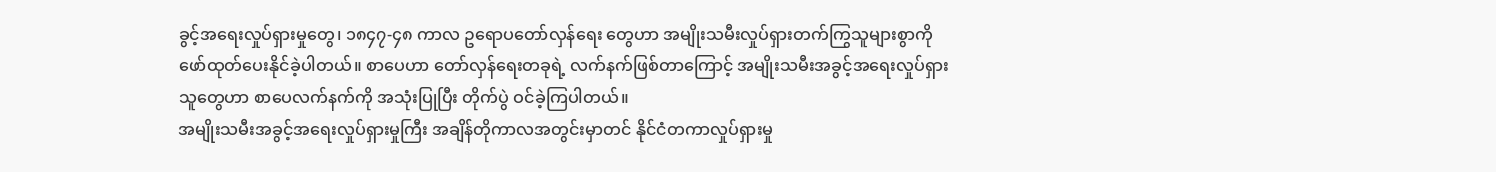ခွင့်အရေးလှုပ်ရှားမှုတွေ၊ ၁၈၄၇-၄၈ ကာလ ဥရောပတော်လှန်ရေး တွေဟာ အမျိုးသမီးလှုပ်ရှားတက်ကြွသူများစွာကို ဖော်ထုတ်ပေးနိုင်ခဲ့ပါတယ်။ စာပေဟာ တော်လှန်ရေးတခုရဲ့ လက်နက်ဖြစ်တာကြောင့် အမျိုးသမီးအခွင့်အရေးလှုပ်ရှားသူတွေဟာ စာပေလက်နက်ကို အသုံးပြုပြီး တိုက်ပွဲ ဝင်ခဲ့ကြပါတယ်။
အမျိုးသမီးအခွင့်အရေးလှုပ်ရှားမှုကြီး အချိန်တိုကာလအတွင်းမှာတင် နိုင်ငံတကာလှုပ်ရှားမှု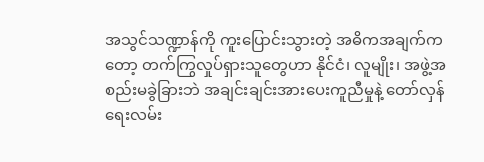အသွင်သဏ္ဍာန်ကို ကူးပြောင်းသွားတဲ့ အဓိကအချက်ကတော့ တက်ကြွလှုပ်ရှားသူတွေဟာ နိုင်ငံ၊ လူမျိုး၊ အဖွဲ့အစည်းမခွဲခြားဘဲ အချင်းချင်းအားပေးကူညီမှုနဲ့ တော်လှန်ရေးလမ်း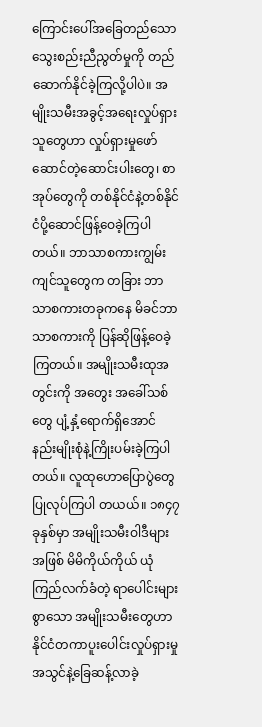ကြောင်းပေါ်အခြေတည်သော သွေးစည်းညီညွတ်မှုကို တည် ဆောက်နိုင်ခဲ့ကြလို့ပါပဲ။ အမျိုးသမီးအခွင့်အရေးလှုပ်ရှားသူတွေဟာ လှုပ်ရှားမှုဖော်ဆောင်တဲ့ဆောင်းပါးတွေ၊ စာအုပ်တွေကို တစ်နိုင်ငံနဲ့တစ်နိုင်ငံပို့ဆောင်ဖြန့်ဝေခဲ့ကြပါတယ်။ ဘာသာစကားကျွမ်းကျင်သူတွေက တခြား ဘာသာစကားတခုကနေ မိခင်ဘာသာစကားကို ပြန်ဆိုဖြန့်ဝေခဲ့ကြတယ်။ အမျိုးသမီးထုအတွင်းကို အတွေး အခေါ်သစ်တွေ ပျံ့နှံ့ရောက်ရှိအောင် နည်းမျိုးစုံနဲ့ကြိုးပမ်းခဲ့ကြပါတယ်။ လူထုဟောပြောပွဲတွေ ပြုလုပ်ကြပါ တယယ်။ ၁၈၄၇ ခုနှစ်မှာ အမျိုးသမီးဝါဒီများအဖြစ် မိမိကိုယ်ကိုယ် ယုံကြည်လက်ခံတဲ့ ရာပေါင်းများစွာသော အမျိုးသမီးတွေဟာ နိုင်ငံတကာပူးပေါင်းလှုပ်ရှားမှုအသွင်နဲ့ခြေဆန့်လာခဲ့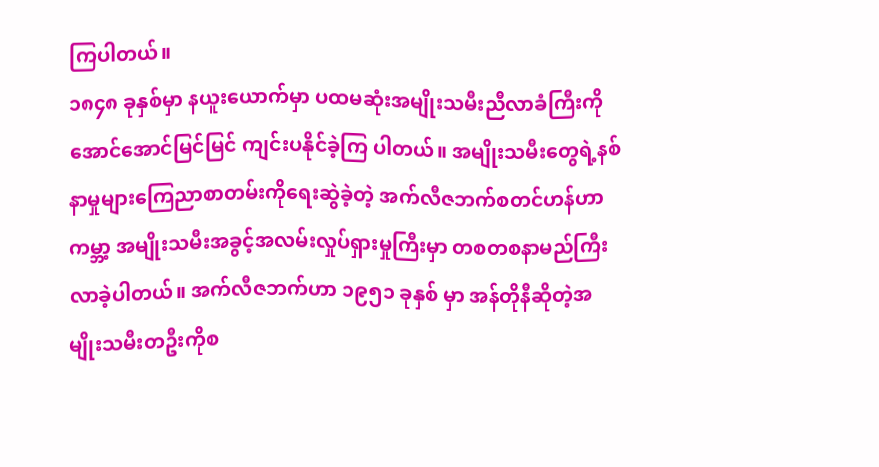ကြပါတယ်။
၁၈၄၈ ခုနှစ်မှာ နယူးယောက်မှာ ပထမဆုံးအမျိုးသမီးညီလာခံကြီးကို အောင်အောင်မြင်မြင် ကျင်းပနိုင်ခဲ့ကြ ပါတယ်။ အမျိုးသမီးတွေရဲ့နစ်နာမှုများကြေညာစာတမ်းကိုရေးဆွဲခဲ့တဲ့ အက်လီဇဘက်စတင်ဟန်ဟာ ကမ္ဘာ့ အမျိုးသမီးအခွင့်အလမ်းလှုပ်ရှားမှုကြီးမှာ တစတစနာမည်ကြီးလာခဲ့ပါတယ်။ အက်လီဇဘက်ဟာ ၁၉၅၁ ခုနှစ် မှာ အန်တိုနီဆိုတဲ့အမျိုးသမီးတဦးကိုစ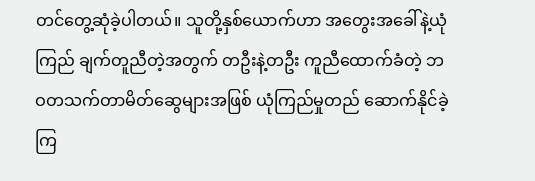တင်တွေ့ဆုံခဲ့ပါတယ်။ သူတို့နှစ်ယောက်ဟာ အတွေးအခေါ်နဲ့ယုံကြည် ချက်တူညီတဲ့အတွက် တဦးနဲ့တဦး ကူညီထောက်ခံတဲ့ ဘဝတသက်တာမိတ်ဆွေများအဖြစ် ယုံကြည်မှုတည် ဆောက်နိုင်ခဲ့ကြ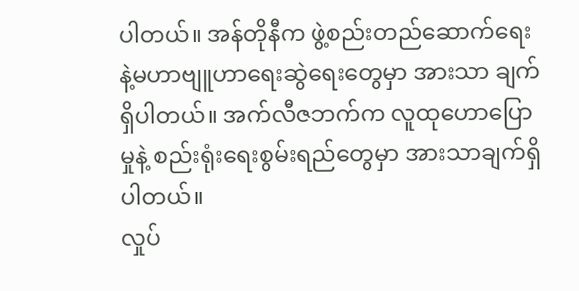ပါတယ်။ အန်တိုနီက ဖွဲ့စည်းတည်ဆောက်ရေးနဲ့မဟာဗျူဟာရေးဆွဲရေးတွေမှာ အားသာ ချက်ရှိပါတယ်။ အက်လီဇဘက်က လူထုဟောပြောမှုနဲ့ စည်းရုံးရေးစွမ်းရည်တွေမှာ အားသာချက်ရှိပါတယ်။
လှုပ်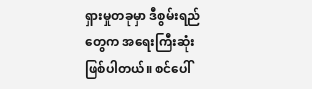ရှားမှုတခုမှာ ဒီစွမ်းရည်တွေက အရေးကြီးဆုံးဖြစ်ပါတယ်။ စင်ပေါ်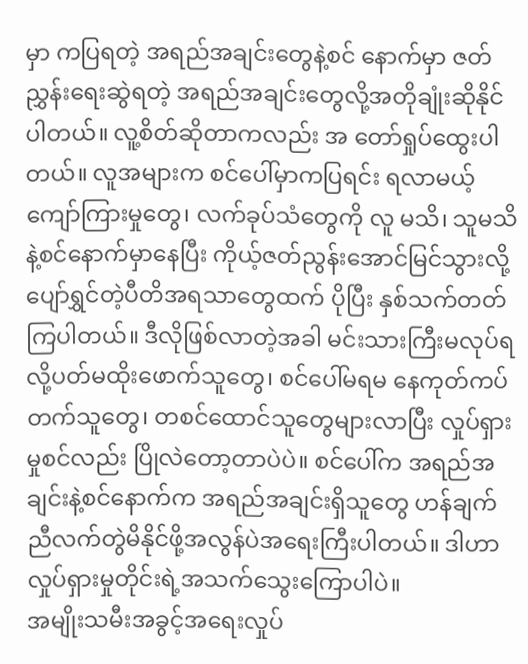မှာ ကပြရတဲ့ အရည်အချင်းတွေနဲ့စင် နောက်မှာ ဇတ်ညွှန်းရေးဆွဲရတဲ့ အရည်အချင်းတွေလို့အတိုချုံးဆိုနိုင်ပါတယ်။ လူ့စိတ်ဆိုတာကလည်း အ တော်ရှုပ်ထွေးပါတယ်။ လူအများက စင်ပေါ်မှာကပြရင်း ရလာမယ့် ကျော်ကြားမှုတွေ၊ လက်ခုပ်သံတွေကို လူ မသိ၊ သူမသိနဲ့စင်နောက်မှာနေပြီး ကိုယ့်ဇတ်ညွန်းအောင်မြင်သွားလို့ပျော်ရွှင်တဲ့ပီတိအရသာတွေထက် ပိုပြီး နှစ်သက်တတ်ကြပါတယ်။ ဒီလိုဖြစ်လာတဲ့အခါ မင်းသားကြီးမလုပ်ရလို့ပတ်မထိုးဖောက်သူတွေ၊ စင်ပေါ်မရမ နေကုတ်ကပ်တက်သူတွေ၊ တစင်ထောင်သူတွေများလာပြီး လှုပ်ရှားမှုစင်လည်း ပြိုလဲတော့တာပဲပဲ။ စင်ပေါ်က အရည်အချင်းနဲ့စင်နောက်က အရည်အချင်းရှိသူတွေ ဟန်ချက်ညီလက်တွဲမိနိုင်ဖို့အလွန်ပဲအရေးကြီးပါတယ်။ ဒါဟာလှုပ်ရှားမှုတိုင်းရဲ့အသက်သွေးကြောပါပဲ။
အမျိုးသမီးအခွင့်အရေးလှုပ်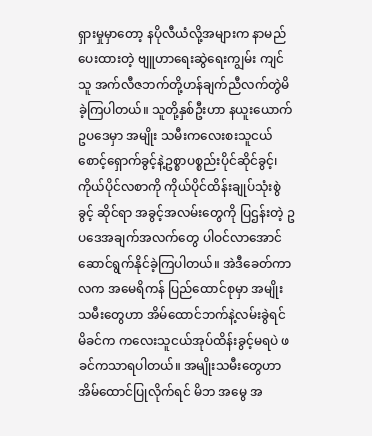ရှားမှုမှာတော့ နပိုလီယံလို့အများက နာမည်ပေးထားတဲ့ ဗျူဟာရေးဆွဲရေးကျွမ်း ကျင်သူ အက်လီဇဘက်တို့ဟန်ချက်ညီလက်တွဲမိခဲ့ကြပါတယ်။ သူတို့နှစ်ဦးဟာ နယူးယောက်ဥပဒေမှာ အမျိုး သမီးကလေးစးသူငယ်စောင့်ရှောက်ခွင့်နဲ့ဥစ္စာပစ္စည်းပိုင်ဆိုင်ခွင့်၊ ကိုယ်ပိုင်လစာကို ကိုယ်ပိုင်ထိန်းချုပ်သုံးစွဲခွင့် ဆိုင်ရာ အခွင့်အလမ်းတွေကို ပြဌန်းတဲ့ ဥပဒေအချက်အလက်တွေ ပါဝင်လာအောင်ဆောင်ရွက်နိုင်ခဲ့ကြပါတယ်။ အဲဒီခေတ်ကာလက အမေရိကန် ပြည်ထောင်စုမှာ အမျိုးသမီးတွေဟာ အိမ်ထောင်ဘက်နဲ့လမ်းခွဲရင် မိခင်က ကလေးသူငယ်အုပ်ထိန်းခွင့်မရပဲ ဖခင်ကသာရပါတယ်။ အမျိုးသမီးတွေဟာ အိမ်ထောင်ပြုလိုက်ရင် မိဘ အမွေ အ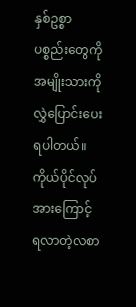နှစ်ဥစ္စာပစ္စည်းတွေကို အမျိုးသားကို လွှဲပြောင်းပေးရပါတယ်။ ကိုယ်ပိုင်လုပ်အားကြောင့် ရလာတဲ့လစာ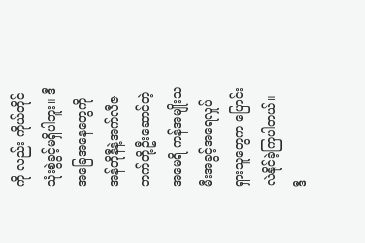ကို လည်း ကိုယ်တိုင်သုံးစွဲခွင့်မရှိပါဘူး။ ဒီအခြေအနေတွေကို အန်တိုနီနဲ့အက်လီဇဘက်တို့ဦးဆောင်တဲ့ အမေရိ ကန်အမျိုးသမီးအခွင့်အရေလှုပ်ရှားသူတွေက ပြောင်းလဲနိုင်ခဲ့ကြပါတယ်။ ဒီ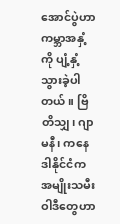အောင်ပွဲဟာ ကမ္ဘာအနှံ့ကို ပျံ့နှံ့ သွားခဲ့ပါတယ်။ ဗြိတိသျှ၊ ဂျာမနီ၊ ကနေဒါနိုင်ငံက အမျိုးသမီးဝါဒီတွေဟာ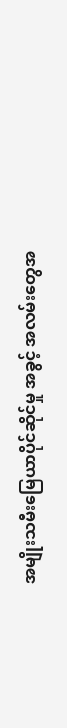အမျိုးသမီးမြေယာပိုင်ဆိုင်မှု အခွင့် အလမ်းတွေအ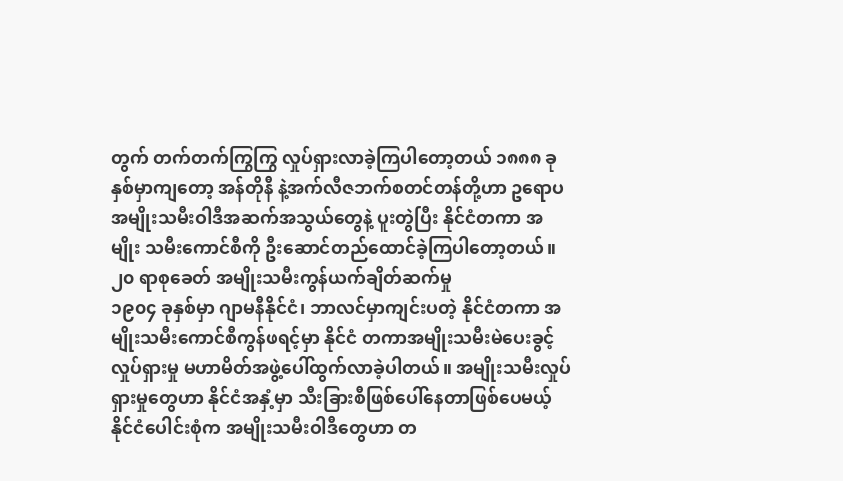တွက် တက်တက်ကြွကြွ လှုပ်ရှားလာခဲ့ကြပါတော့တယ် ၁၈၈၈ ခုနှစ်မှာကျတော့ အန်တိုနီ နဲ့အက်လီဇဘက်စတင်တန်တို့ဟာ ဥရောပ အမျိုးသမီးဝါဒီအဆက်အသွယ်တွေနဲ့ ပူးတွဲပြီး နိုင်ငံတကာ အမျိုး သမီးကောင်စီကို ဦးဆောင်တည်ထောင်ခဲ့ကြပါတော့တယ်။
၂၀ ရာစုခေတ် အမျိုးသမီးကွန်ယက်ချိတ်ဆက်မှု
၁၉၀၄ ခုနှစ်မှာ ဂျာမနီနိုင်ငံ၊ ဘာလင်မှာကျင်းပတဲ့ နိုင်ငံတကာ အမျိုးသမီးကောင်စီကွန်ဖရင့်မှာ နိုင်ငံ တကာအမျိုးသမီးမဲပေးခွင့် လှုပ်ရှားမှု မဟာမိတ်အဖွဲ့ပေါ်ထွက်လာခဲ့ပါတယ်။ အမျိုးသမီးလှုပ်ရှားမှုတွေဟာ နိုင်ငံအနှံ့မှာ သီးခြားစီဖြစ်ပေါ်နေတာဖြစ်ပေမယ့် နိုင်ငံပေါင်းစုံက အမျိုးသမီးဝါဒီတွေဟာ တ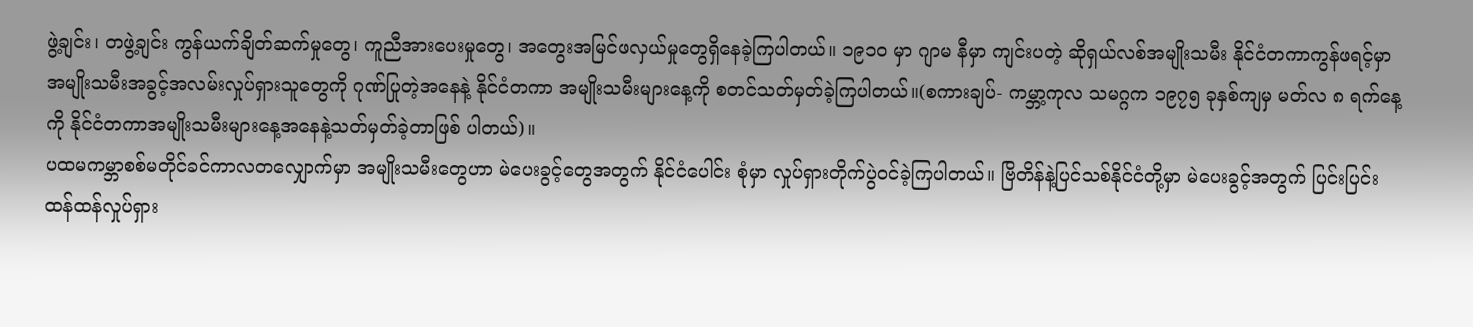ဖွဲ့ချင်း၊ တဖွဲ့ချင်း ကွန်ယက်ချိတ်ဆက်မှုတွေ၊ ကူညီအားပေးမှုတွေ၊ အတွေးအမြင်ဖလှယ်မှုတွေရှိနေခဲ့ကြပါတယ်။ ၁၉၁၀ မှာ ဂျာမ နီမှာ ကျင်းပတဲ့ ဆိုရှယ်လစ်အမျိုးသမီး နိုင်ငံတကာကွန်ဖရင့်မှာ အမျိုးသမီးအခွင့်အလမ်းလှုပ်ရှားသူတွေကို ဂုဏ်ပြုတဲ့အနေနဲ့ နိုင်ငံတကာ အမျိုးသမီးများနေ့ကို စတင်သတ်မှတ်ခဲ့ကြပါတယ်။(စကားချပ်- ကမ္ဘာ့ကုလ သမဂ္ဂက ၁၉၇၅ ခုနှစ်ကျမှ မတ်လ ၈ ရက်နေ့ကို နိုင်ငံတကာအမျိုးသမီးများနေ့အနေနဲ့သတ်မှတ်ခဲ့တာဖြစ် ပါတယ်)။
ပထမကမ္ဘာစစ်မတိုင်ခင်ကာလတလျှောက်မှာ အမျိုးသမီးတွေဟာ မဲပေးခွင့်တွေအတွက် နိုင်ငံပေါင်း စုံမှာ လှုပ်ရှားတိုက်ပွဲဝင်ခဲ့ကြပါတယ်။ ဗြိတိန်နဲ့ပြင်သစ်နိုင်ငံတို့မှာ မဲပေးခွင့်အတွက် ပြင်းပြင်းထန်ထန်လှုပ်ရှား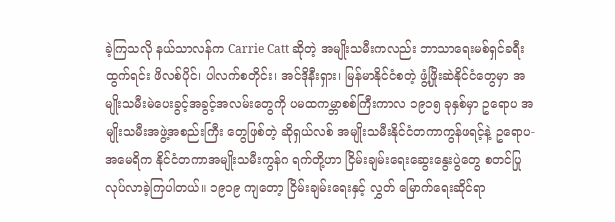ခဲ့ကြသလို နယ်သာလန်က Carrie Catt ဆိုတဲ့ အမျိုးသမီးကလည်း ဘာသာရေးမစ်ရှင်ခရီးထွက်ရင်း ဖိလစ်ပိုင်၊ ပါလက်စတိုင်း၊ အင်ဒိုနီးရှား၊ မြန်မာနိုင်ငံစတဲ့ ဖွံ့ဖြိုးဆဲနိုင်ငံတွေမှာ အမျိုးသမီးမဲပေးခွင့်အခွင့်အလမ်းတွေကို ပမထကမ္ဘာစစ်ကြီးကာလ ၁၉၁၅ ခုနှစ်မှာ ဥရောပ အမျိုးသမီးအဖွဲ့အစည်းကြီး တွေဖြစ်တဲ့ ဆိုရှယ်လစ် အမျိုးသမီးနိုင်ငံတကာကွန်ဖရင့်နဲ့ ဥရောပ-အမေရိက နိုင်ငံတကာအမျိုးသမီးကွန်ဂ ရက်တို့ဟာ ငြိမ်းချမ်းရေးဆွေးနွေးပွဲတွေ စတင်ပြုလုပ်လာခဲ့ကြပါတယ်။ ၁၉၁၉ ကျတော့ ငြိမ်းချမ်းရေးနှင့် လွှတ် မြောက်ရေးဆိုင်ရာ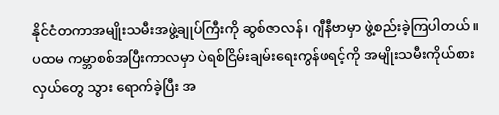နိုင်ငံတကာအမျိုးသမီးအဖွဲ့ချုပ်ကြီးကို ဆွစ်ဇာလန်၊ ဂျီနီဗာမှာ ဖွဲ့စည်းခဲ့ကြပါတယ်။
ပထမ ကမ္ဘာစစ်အပြီးကာလမှာ ပဲရစ်ငြိမ်းချမ်းရေးကွန်ဖရင့်ကို အမျိုးသမီးကိုယ်စားလှယ်တွေ သွား ရောက်ခဲ့ပြီး အ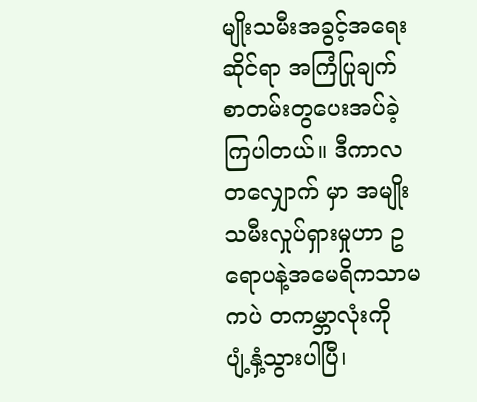မျိုးသမီးအခွင့်အရေးဆိုင်ရာ အကြံပြုချက်စာတမ်းတွပေးအပ်ခဲ့ကြပါတယ်။ ဒီကာလတလျှောက် မှာ အမျိုးသမီးလှုပ်ရှားမှုဟာ ဥရောပနဲ့အမေရိကသာမကပဲ တကမ္ဘာလုံးကို ပျံ့နှံ့သွားပါပြီ၊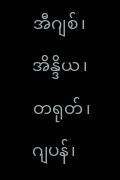အီဂျစ်၊ အိန္ဒိယ၊ တရုတ်၊ ဂျပန်၊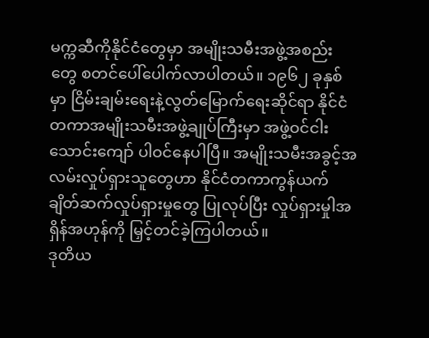မက္ကဆီကိုနိုင်ငံတွေမှာ အမျိုးသမီးအဖွဲ့အစည်း တွေ စတင်ပေါ်ပေါက်လာပါတယ်။ ၁၉၆၂ ခုနှစ် မှာ ငြိမ်းချမ်းရေးနဲ့လွတ်မြောက်ရေးဆိုင်ရာ နိုင်ငံတကာအမျိုးသမီးအဖွဲ့ချုပ်ကြီးမှာ အဖွဲ့ဝင်ငါးသောင်းကျော် ပါဝင်နေပါပြီ။ အမျိုးသမီးအခွင့်အလမ်းလှုပ်ရှားသူတွေဟာ နိုင်ငံတကာကွန်ယက်ချိတ်ဆက်လှုပ်ရှားမှုတွေ ပြုလုပ်ပြီး လှုပ်ရှားမှုါအရှိန်အဟုန်ကို မြှင့်တင်ခဲ့ကြပါတယ်။
ဒုတိယ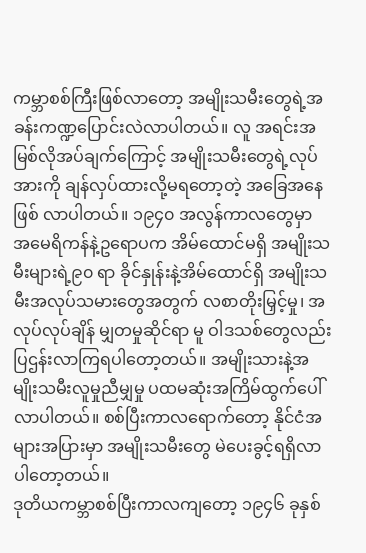ကမ္ဘာစစ်ကြီးဖြစ်လာတော့ အမျိုးသမီးတွေရဲ့အခန်းကဏ္ဍပြောင်းလဲလာပါတယ်။ လူ အရင်းအမြစ်လိုအပ်ချက်ကြောင့် အမျိုးသမီးတွေရဲ့လုပ်အားကို ချန်လှပ်ထားလို့မရတော့တဲ့ အခြေအနေဖြစ် လာပါတယ်။ ၁၉၄၀ အလွန်ကာလတွေမှာ အမေရိကန်နဲ့ဥရောပက အိမ်ထောင်မရှိ အမျိုးသမီးများရဲ့၉၀ ရာ ခိုင်နှုန်းနဲ့အိမ်ထောင်ရှိ အမျိုးသမီးအလုပ်သမားတွေအတွက် လစာတိုးမြှင့်မှု၊ အလုပ်လုပ်ချိန် မျှတမှုဆိုင်ရာ မူ ဝါဒသစ်တွေလည်း ပြဌန်းလာကြရပါတော့တယ်။ အမျိုးသားနဲ့အမျိုးသမီးလူမှုညီမျှမှု ပထမဆုံးအကြိမ်ထွက်ပေါ် လာပါတယ်။ စစ်ပြီးကာလရောက်တော့ နိုင်ငံအများအပြားမှာ အမျိုးသမီးတွေ မဲပေးခွင့်ရရှိလာပါတော့တယ်။
ဒုတိယကမ္ဘာစစ်ပြီးကာလကျတော့ ၁၉၄၆ ခုနှစ်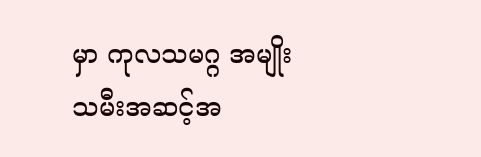မှာ ကုလသမဂ္ဂ အမျိုးသမီးအဆင့်အ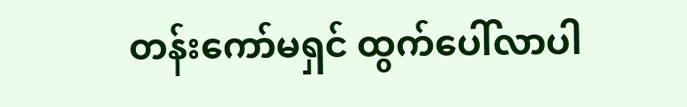တန်းကော်မရှင် ထွက်ပေါ်လာပါ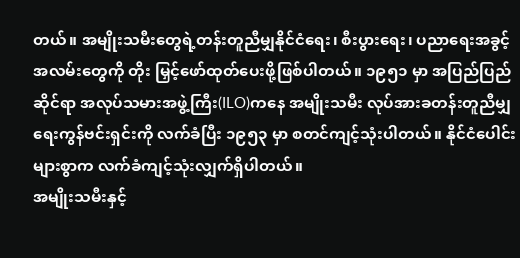တယ်။ အမျိုးသမီးတွေရဲ့တန်းတူညီမျှနိုင်ငံရေး၊ စီးပွားရေး၊ ပညာရေးအခွင့်အလမ်းတွေကို တိုး မြှင့်ဖော်ထုတ်ပေးဖို့ဖြစ်ပါတယ်။ ၁၉၅၁ မှာ အပြည်ပြည်ဆိုင်ရာ အလုပ်သမားအဖွဲ့ကြီး(ILO)ကနေ အမျိုးသမီး လုပ်အားခတန်းတူညီမျှရေးကွန်ဗင်းရှင်းကို လက်ခံပြီး ၁၉၅၃ မှာ စတင်ကျင့်သုံးပါတယ်။ နိုင်ငံပေါင်းများစွာက လက်ခံကျင့်သုံးလျှက်ရှိပါတယ်။
အမျိုးသမီးနှင့်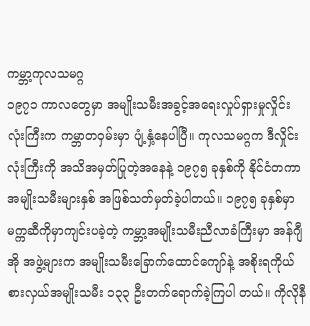ကမ္ဘာ့ကုလသမဂ္ဂ
၁၉၇၁ ကာလတွေမှာ အမျိုးသမီးအခွင့်အရေးလှုပ်ရှားမှုလှိုင်းလုံးကြီးက ကမ္ဘာတဝှမ်းမှာ ပျံ့နှံ့နေပါပြီ။ ကုလသမဂ္ဂက ဒီလှိုင်းလုံးကြီးကို အသိအမှတ်ပြုတဲ့အနေနဲ့ ၁၉၇၅ ခုနှစ်ကို နိုင်ငံတကာအမျိုးသမီးများနှစ် အဖြစ်သတ်မှတ်ခဲ့ပါတယ်။ ၁၉၇၅ ခုနှစ်မှာ မက္ကဆီကိုမှာကျင်းပခဲ့တဲ့ ကမ္ဘာ့အမျိုးသမီးညီလာခံကြီးမှာ အန်ဂျီအို အဖွဲ့များက အမျိုးသမီးခြောက်ထောင်ကျော်နဲ့ အစိုးရကိုယ်စားလှယ်အမျိုးသမီး ၁၃၃ ဦးတက်ရောက်ခဲ့ကြပါ တယ်။ ကိုလိုနီ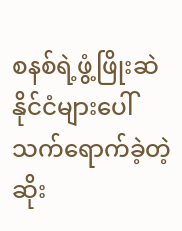စနစ်ရဲ့ဖွံ့ဖြိုးဆဲနိုင်ငံများပေါ် သက်ရောက်ခဲ့တဲ့ ဆိုး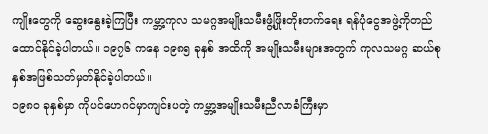ကျိုးတွေကို ဆွေးနွေးခဲ့ကြပြီး ကမ္ဘာ့ကုလ သမဂ္ဂအမျိုးသမီးဖွံ့ဖြိုးတိုးတက်ရေး ရန်ပုံငွေအဖွဲ့ကိုတည်ထောင်နိုင်ခဲ့ပါတယ်။ ၁၉၇၆ ကနေ ၁၉၈၅ ခုနှစ် အထိကို အမျိုးသမီးများအတွက် ကုလသမဂ္ဂ ဆယ်စုနှစ်အဖြစ်သတ်မှတ်နိုင်ခဲ့ပါတယ်။
၁၉၈၀ ခုနှစ်မှာ ကိုပင်ဟေဂင်မှာကျင်းပတဲ့ ကမ္ဘာ့အမျိုးသမီးညီလာခံကြီးမှာ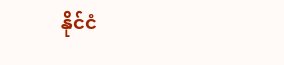နိုင်ငံ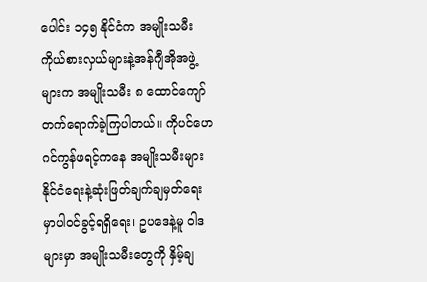ပေါင်း ၁၄၅ နိုင်ငံက အမျိုးသမီးကိုယ်စားလှယ်များနဲ့အန်ဂျီအိုအဖွဲ့များက အမျိုးသမီး ၈ ထောင်ကျော်တက်ရောက်ခဲ့ကြပါတယ်။ ကိုပင်ဟေဂင်ကွန်ဖရင့်ကနေ အမျိုးသမီးများ နိုင်ငံရေးနဲ့ဆုံးဖြတ်ချက်ချမှတ်ရေးမှာပါဝင်ခွင့်ရရှိရေး၊ ဥပဒေနဲ့မူ ဝါဒများမှာ အမျိုးသမီးတွေကို နှိမ့်ချ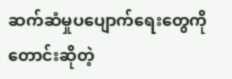ဆက်ဆံမှုပပျောက်ရေးတွေကို တောင်းဆိုတဲ့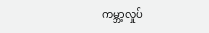ကမ္ဘာ့လှုပ်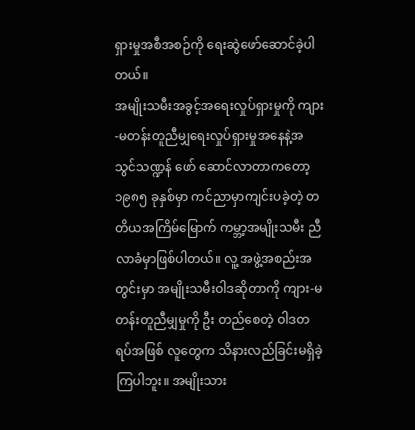ရှားမှုအစီအစဉ်ကို ရေးဆွဲဖော်ဆောင်ခဲ့ပါတယ်။
အမျိုးသမီးအခွင့်အရေးလှုပ်ရှားမှုကို ကျား-မတန်းတူညီမျှရေးလှုပ်ရှားမှုအနေနဲ့အသွင်သဏ္ဍန် ဖော် ဆောင်လာတာကတော့ ၁၉၈၅ ခုနှစ်မှာ ကင်ညာမှာကျင်းပခဲ့တဲ့ တတိယအကြိမ်မြောက် ကမ္ဘာ့အမျိုးသမီး ညီလာခံမှာဖြစ်ပါတယ်။ လူ့ အဖွဲ့အစည်းအတွင်းမှာ အမျိုးသမီးဝါဒဆိုတာကို ကျား-မ တန်းတူညီမျှမှုကို ဦး တည်စေတဲ့ ဝါဒတရပ်အဖြစ် လူတွေက သိနားလည်ခြင်းမရှိခဲ့ကြပါဘူး။ အမျိုးသား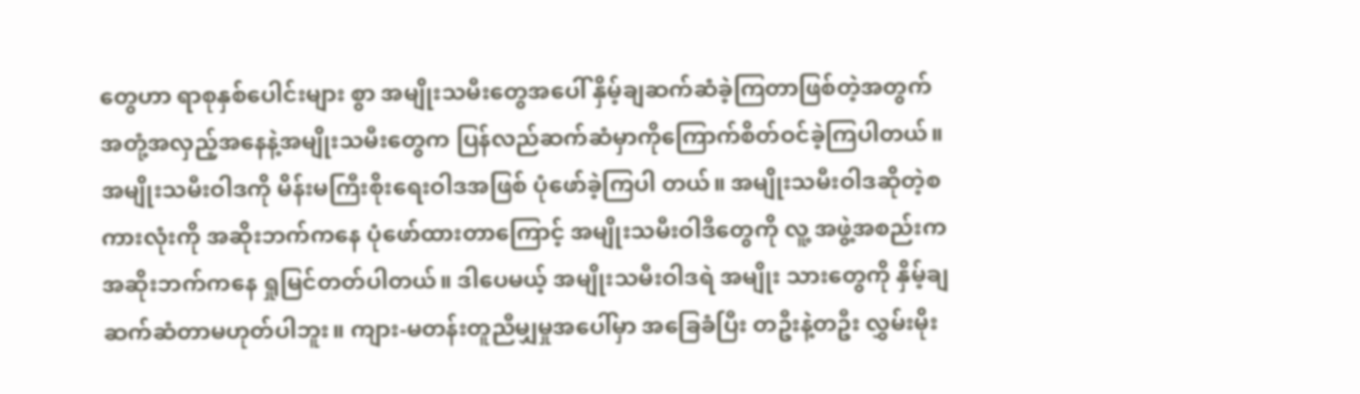တွေဟာ ရာစုနှစ်ပေါင်းများ စွာ အမျိုးသမီးတွေအပေါ် နှိမ့်ချဆက်ဆံခဲ့ကြတာဖြစ်တဲ့အတွက် အတုံ့အလှည့်အနေနဲ့အမျိုးသမီးတွေက ပြန်လည်ဆက်ဆံမှာကိုကြောက်စိတ်ဝင်ခဲ့ကြပါတယ်။ အမျိုးသမီးဝါဒကို မိန်းမကြီးစိုးရေးဝါဒအဖြစ် ပုံဖော်ခဲ့ကြပါ တယ်။ အမျိုးသမီးဝါဒဆိုတဲ့စကားလုံးကို အဆိုးဘက်ကနေ ပုံဖော်ထားတာကြောင့် အမျိုးသမီးဝါဒီတွေကို လူ့ အဖွဲ့အစည်းက အဆိုးဘက်ကနေ ရှုမြင်တတ်ပါတယ်။ ဒါပေမယ့် အမျိုးသမီးဝါဒရဲ အမျိုး သားတွေကို နှိမ့်ချဆက်ဆံတာမဟုတ်ပါဘူး။ ကျား-မတန်းတူညီမျှမှုအပေါ်မှာ အခြေခံပြီး တဦးနဲ့တဦး လွှမ်းမိုး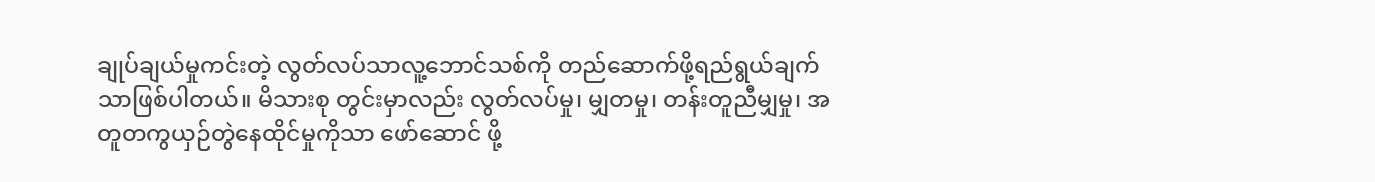ချုပ်ချယ်မှုကင်းတဲ့ လွတ်လပ်သာလူ့ဘောင်သစ်ကို တည်ဆောက်ဖို့ရည်ရွယ်ချက်သာဖြစ်ပါတယ်။ မိသားစု တွင်းမှာလည်း လွတ်လပ်မှု၊ မျှတမှု၊ တန်းတူညီမျှမှု၊ အတူတကွယှဉ်တွဲနေထိုင်မှုကိုသာ ဖော်ဆောင် ဖို့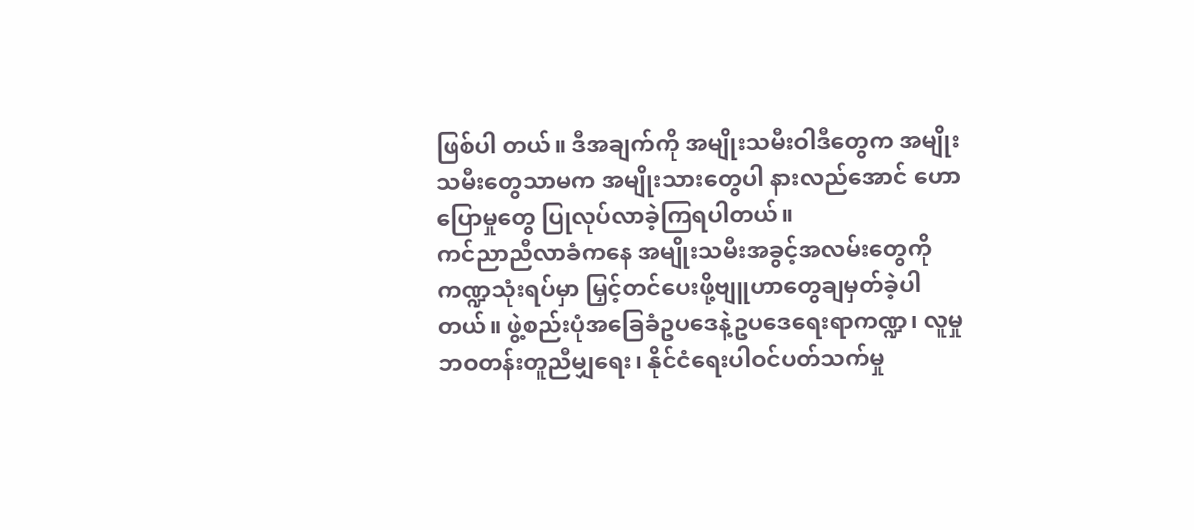ဖြစ်ပါ တယ်။ ဒီအချက်ကို အမျိုးသမီးဝါဒီတွေက အမျိုးသမီးတွေသာမက အမျိုးသားတွေပါ နားလည်အောင် ဟောပြောမှုတွေ ပြုလုပ်လာခဲ့ကြရပါတယ်။
ကင်ညာညီလာခံကနေ အမျိုးသမီးအခွင့်အလမ်းတွေကို ကဏ္ဍသုံးရပ်မှာ မြှင့်တင်ပေးဖို့ဗျူဟာတွေချမှတ်ခဲ့ပါ တယ်။ ဖွဲ့စည်းပုံအခြေခံဥပဒေနဲ့ဥပဒေရေးရာကဏ္ဍ၊ လူမှု ဘဝတန်းတူညီမျှရေး၊ နိုင်ငံရေးပါဝင်ပတ်သက်မှု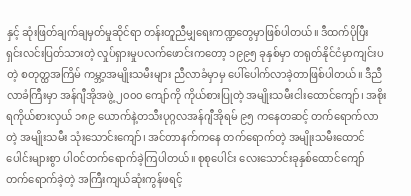နှင့် ဆုံးဖြတ်ချက်ချမှတ်မှုဆိုင်ရာ တန်းတူညီမျှရေးကဏ္ဍတွေမှာဖြစ်ပါတယ်။ ဒီထက်ပိုပြီး ရှင်းလင်းပြတ်သားတဲ့ လှုပ်ရှားမှုပလက်ဖောင်းကတော့ ၁၉၉၅ ခုနှစ်မှာ တရုတ်နိုင်ငံမှာကျင်းပတဲ့ စတုတ္ထအကြိမ် ကမ္ဘာ့အမျိုးသမီးများ ညီလာခံမှာမှ ပေါ်ပေါက်လာခဲ့တာဖြစ်ပါတယ်။ ဒီညီလာခံကြီးမှာ အန်ဂျီအိုအဖွဲ့ ၂၀၀၀ ကျော်ကို ကိုယ်စားပြုတဲ့ အမျိုးသမီးငါးထောင်ကျော်၊ အစိုးရကိုယ်စားလှယ် ၁၈၉ ယောက်နဲ့တသီးပုဂ္ဂလအန်ဂျီအိုရမ် ၉၅ ကနေတဆင့် တက်ရောက်လာတဲ့ အမျိုးသမီး သုံးသောင်းကျော်၊ အင်တာနက်ကနေ တက်ရောက်တဲ့ အမျိုးသမီးထောင် ပေါင်းများစွာ ပါဝင်တက်ရောက်ခဲ့ကြပါတယ်။ စုစုပေါင်း လေးသောင်းခုနှစ်ထောင်ကျော် တက်ရောက်ခဲ့တဲ့ အကြီးကျယ်ဆုံးကွန်ဖရင့်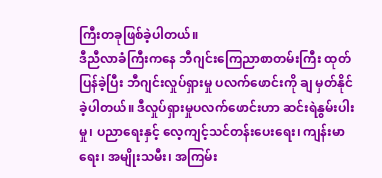ကြီးတခုဖြစ်ခဲ့ပါတယ်။
ဒီညီလာခံကြီးကနေ ဘီဂျင်းကြေညာစာတမ်းကြီး ထုတ်ပြန်ခဲ့ပြီး ဘီဂျင်းလှုပ်ရှားမှု ပလက်ဖောင်းကို ချ မှတ်နိုင်ခဲ့ပါတယ်။ ဒီလှုပ်ရှားမှုပလက်ဖောင်းဟာ ဆင်းရဲနွမ်းပါးမှု၊ ပညာရေးနှင့် လေ့ကျင့်သင်တန်းပေးရေး၊ ကျန်းမာရေး၊ အမျိုးသမီး၊ အကြမ်း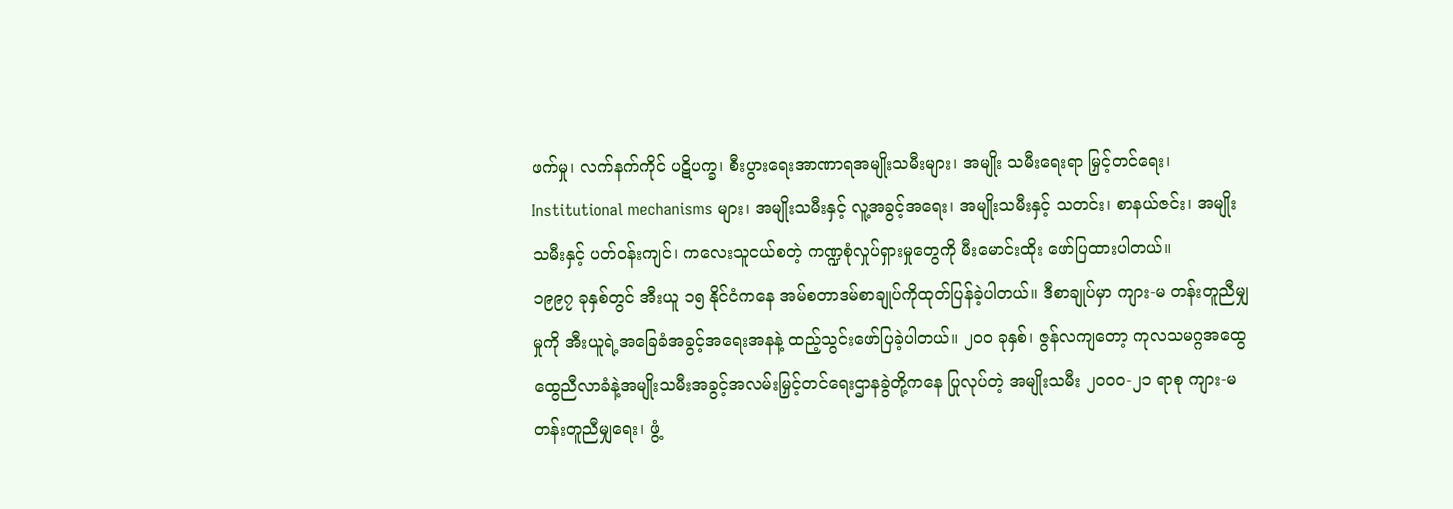ဖက်မှု၊ လက်နက်ကိုင် ပဋိပက္ခ၊ စီးပွားရေးအာဏာရအမျိုးသမီးများ၊ အမျိုး သမီးရေးရာ မြှင့်တင်ရေး၊ Institutional mechanisms များ၊ အမျိုးသမီးနှင့် လူ့အခွင့်အရေး၊ အမျိုးသမီးနှင့် သတင်း၊ စာနယ်ဇင်း၊ အမျိုးသမီးနှင့် ပတ်ဝန်းကျင်၊ ကလေးသူငယ်စတဲ့ ကဏ္ဍစုံလှုပ်ရှားမှုတွေကို မီးမောင်းထိုး ဖော်ပြထားပါတယ်။
၁၉၉၇ ခုနှစ်တွင် အီးယူ ၁၅ နိုင်ငံကနေ အမ်စတာဒမ်စာချုပ်ကိုထုတ်ပြန်ခဲ့ပါတယ်။ ဒီစာချုပ်မှာ ကျား-မ တန်းတူညီမျှမှုကို အီးယူရဲ့အခြေခံအခွင့်အရေးအနနဲ့ ထည့်သွင်းဖော်ပြခဲ့ပါတယ်။ ၂၀၀ ခုနှစ်၊ ဇွန်လကျတော့ ကုလသမဂ္ဂအထွေထွေညီလာခံနဲ့အမျိုးသမီးအခွင့်အလမ်းမြှင့်တင်ရေးဌာနခွဲတို့ကနေ ပြုလုပ်တဲ့ အမျိုးသမီး ၂၀၀၀-၂၁ ရာစု ကျား-မ တန်းတူညီမျှရေး၊ ဖွံ့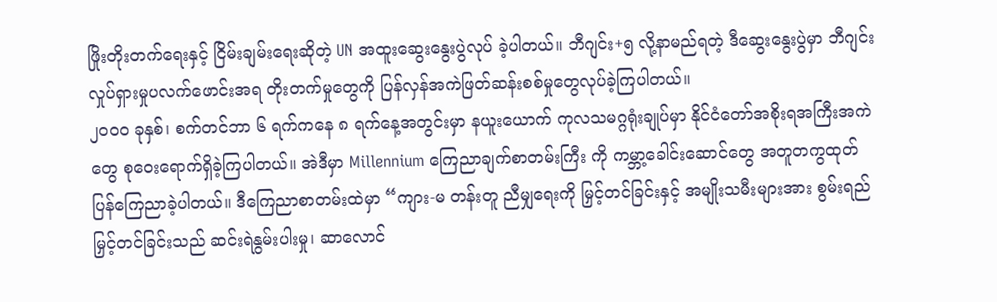ဖြိုးတိုးတက်ရေးနှင့် ငြိမ်းချမ်းရေးဆိုတဲ့ UN အထူးဆွေးနွေးပွဲလုပ် ခဲ့ပါတယ်။ ဘီဂျင်း+၅ လို့နာမည်ရတဲ့ ဒီဆွေးနွေးပွဲမှာ ဘီဂျင်းလှုပ်ရှားမှုပလက်ဖောင်းအရ တိုးတက်မှုတွေကို ပြန်လှန်အကဲဖြတ်ဆန်းစစ်မှုတွေလုပ်ခဲ့ကြပါတယ်။
၂၀၀၀ ခုနှစ်၊ စက်တင်ဘာ ၆ ရက်ကနေ ၈ ရက်နေ့အတွင်းမှာ နယူးယောက် ကုလသမဂ္ဂရုံးချုပ်မှာ နိုင်ငံတော်အစိုးရအကြီးအကဲတွေ စုဝေးရောက်ရှိခဲ့ကြပါတယ်။ အဲဒီမှာ Millennium ကြေညာချက်စာတမ်းကြီး ကို ကမ္ဘာ့ခေါင်းဆောင်တွေ အတူတကွထုတ်ပြန်ကြေညာခဲ့ပါတယ်။ ဒီကြေညာစာတမ်းထဲမှာ “ကျား-မ တန်းတူ ညီမျှရေးကို မြှင့်တင်ခြင်းနှင့် အမျိုးသမီးများအား စွမ်းရည်မြှင့်တင်ခြင်းသည် ဆင်းရဲနွမ်းပါးမှု၊ ဆာလောင်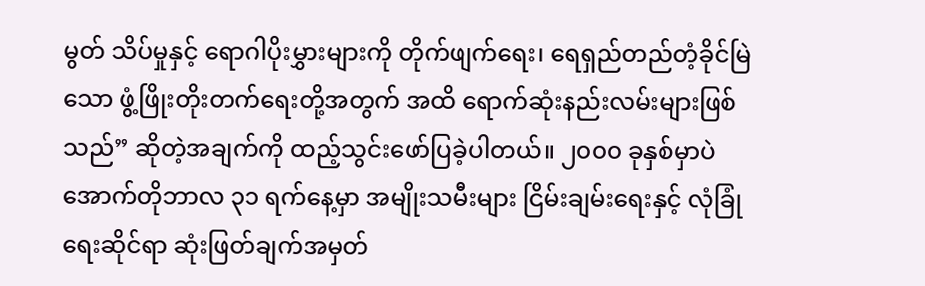မွတ် သိပ်မှုနှင့် ရောဂါပိုးမွှားများကို တိုက်ဖျက်ရေး၊ ရေရှည်တည်တံ့ခိုင်မြဲသော ဖွံ့ဖြိုးတိုးတက်ရေးတို့အတွက် အထိ ရောက်ဆုံးနည်းလမ်းများဖြစ်သည်” ဆိုတဲ့အချက်ကို ထည့်သွင်းဖော်ပြခဲ့ပါတယ်။ ၂၀၀၀ ခုနှစ်မှာပဲ အောက်တိုဘာလ ၃၁ ရက်နေ့မှာ အမျိုးသမီးများ ငြိမ်းချမ်းရေးနှင့် လုံခြုံရေးဆိုင်ရာ ဆုံးဖြတ်ချက်အမှတ်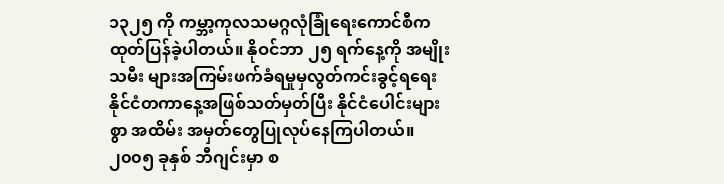၁၃၂၅ ကို ကမ္ဘာ့ကုလသမဂ္ဂလုံခြုံရေးကောင်စီက ထုတ်ပြန်ခဲ့ပါတယ်။ နိုဝင်ဘာ ၂၅ ရက်နေ့ကို အမျိုးသမီး များအကြမ်းဖက်ခံရမှုမှလွတ်ကင်းခွင့်ရရေး နိုင်ငံတကာနေ့အဖြစ်သတ်မှတ်ပြီး နိုင်ငံပေါင်းများစွာ အထိမ်း အမှတ်တွေပြုလုပ်နေကြပါတယ်။
၂၀၀၅ ခုနှစ် ဘီဂျင်းမှာ စ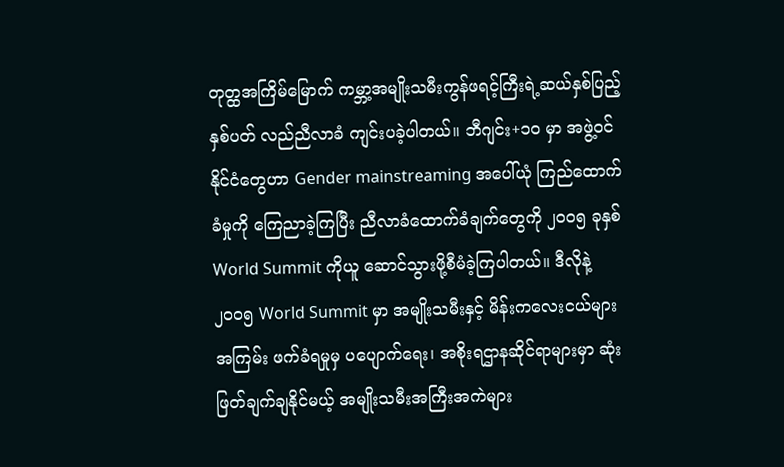တုတ္ထအကြိမ်မြောက် ကမ္ဘာ့အမျိုးသမီးကွန်ဖရင့်ကြီးရဲ့ဆယ်နှစ်ပြည့်နှစ်ပတ် လည်ညီလာခံ ကျင်းပခဲ့ပါတယ်။ ဘီဂျင်း+၁၀ မှာ အဖွဲ့ဝင်နိုင်ငံတွေဟာ Gender mainstreaming အပေါ်ယုံ ကြည်ထောက်ခံမှုကို ကြေညာခဲ့ကြပြီး ညီလာခံထောက်ခံချက်တွေကို ၂၀၀၅ ခုနှစ် World Summit ကိုယူ ဆောင်သွားဖို့စီမံခဲ့ကြပါတယ်။ ဒီလိုနဲ့ ၂၀၀၅ World Summit မှာ အမျိုးသမီးနှင့် မိန်းကလေးငယ်များအကြမ်း ဖက်ခံရမှုမှ ပပျောက်ရေး၊ အစိုးရဌာနဆိုင်ရာများမှာ ဆုံးဖြတ်ချက်ချနိုင်မယ့် အမျိုးသမီးအကြီးအကဲများ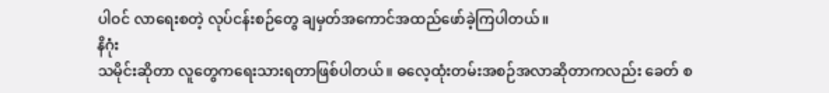ပါဝင် လာရေးစတဲ့ လုပ်ငန်းစဉ်တွေ ချမှတ်အကောင်အထည်ဖော်ခဲ့ကြပါတယ်။
နိဂုံး
သမိုင်းဆိုတာ လူတွေကရေးသားရတာဖြစ်ပါတယ်။ ဓလေ့ထုံးတမ်းအစဉ်အလာဆိုတာကလည်း ခေတ် စ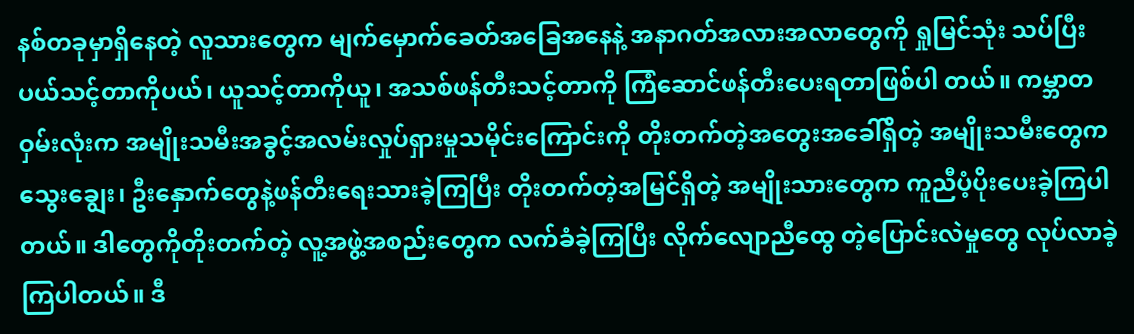နစ်တခုမှာရှိနေတဲ့ လူသားတွေက မျက်မှောက်ခေတ်အခြေအနေနဲ့ အနာဂတ်အလားအလာတွေကို ရှုမြင်သုံး သပ်ပြီး ပယ်သင့်တာကိုပယ်၊ ယူသင့်တာကိုယူ၊ အသစ်ဖန်တီးသင့်တာကို ကြံဆောင်ဖန်တီးပေးရတာဖြစ်ပါ တယ်။ ကမ္ဘာတဝှမ်းလုံးက အမျိုးသမီးအခွင့်အလမ်းလှုပ်ရှားမှုသမိုင်းကြောင်းကို တိုးတက်တဲ့အတွေးအခေါ်ရှိတဲ့ အမျိုးသမီးတွေက သွေးချွေး၊ ဦးနှောက်တွေနဲ့ဖန်တီးရေးသားခဲ့ကြပြီး တိုးတက်တဲ့အမြင်ရှိတဲ့ အမျိုးသားတွေက ကူညီပံ့ပိုးပေးခဲ့ကြပါတယ်။ ဒါတွေကိုတိုးတက်တဲ့ လူ့အဖွဲ့အစည်းတွေက လက်ခံခဲ့ကြပြီး လိုက်လျောညီထွေ တဲ့ပြောင်းလဲမှုတွေ လုပ်လာခဲ့ကြပါတယ်။ ဒီ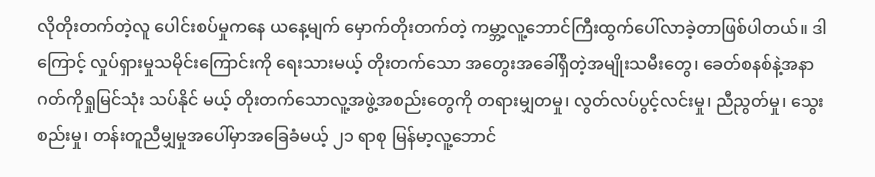လိုတိုးတက်တဲ့လူ ပေါင်းစပ်မှုကနေ ယနေ့မျက် မှောက်တိုးတက်တဲ့ ကမ္ဘာ့လူ့ဘောင်ကြီးထွက်ပေါ်လာခဲ့တာဖြစ်ပါတယ်။ ဒါကြောင့် လှုပ်ရှားမှုသမိုင်းကြောင်းကို ရေးသားမယ့် တိုးတက်သော အတွေးအခေါ်ရှိတဲ့အမျိုးသမီးတွေ၊ ခေတ်စနစ်နဲ့အနာဂတ်ကိုရှုမြင်သုံး သပ်နိုင် မယ့် တိုးတက်သောလူ့အဖွဲ့အစည်းတွေကို တရားမျှတမှု၊ လွတ်လပ်ပွင့်လင်းမှု၊ ညီညွတ်မှု၊ သွေးစည်းမှု၊ တန်းတူညီမျှမှုအပေါ်မှာအခြေခံမယ့် ၂၁ ရာစု မြန်မာ့လူ့ဘောင်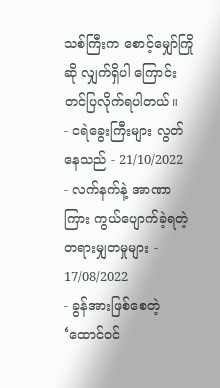သစ်ကြီးက စောင့်မျှော်ကြိုဆို လျှက်ရှိပါ ကြောင်းတင်ပြလိုက်ရပါတယ်။
- ငရဲခွေးကြီးများ လွတ်နေသည် - 21/10/2022
- လက်နက်နဲ့ အာဏာကြား ကွယ်ပျောက်ခဲ့ရတဲ့ တရားမျှတမှုများ - 17/08/2022
- ခွန်အားဖြစ်စေတဲ့ ‘ထောင်ဝင်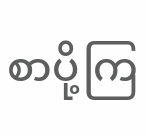စာပို့ကြ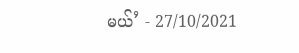မယ်’ - 27/10/2021